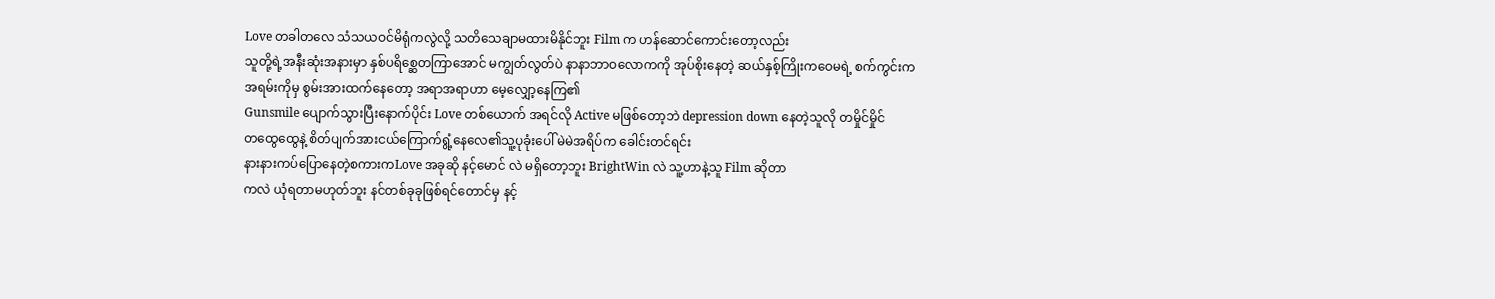Love တခါတလေ သံသယဝင်မိရုံကလွဲလို့ သတိသေချာမထားမိနိုင်ဘူး Film က ဟန်ဆောင်ကောင်းတော့လည်း
သူတို့ရဲ့အနီးဆုံးအနားမှာ နှစ်ပရိစ္ဆေတကြာအောင် မကျွတ်လွတ်ပဲ နာနာဘာဝလောကကို အုပ်စိုးနေတဲ့ ဆယ်နှစ့်ကြိုးကဝေမရဲ့ စက်ကွင်းက အရမ်းကိုမှ စွမ်းအားထက်နေတော့ အရာအရာဟာ မေ့လျှော့နေကြ၏
Gunsmile ပျောက်သွားပြီးနောက်ပိုင်း Love တစ်ယောက် အရင်လို Active မဖြစ်တော့ဘဲ depression down နေတဲ့သူလို တမှိုင်မှိုင်
တထွေထွေနဲ့ စိတ်ပျက်အားငယ်ကြောက်ရွံ့နေလေ၏သူ့ပုခုံးပေါ် မဲမဲအရိပ်က ခေါင်းတင်ရင်း
နားနားကပ်ပြောနေတဲ့စကားကLove အခုဆို နင့်မောင် လဲ မရှိတော့ဘူး BrightWin လဲ သူ့ဟာနဲ့သူ Film ဆိုတာ
ကလဲ ယုံရတာမဟုတ်ဘူး နင်တစ်ခုခုဖြစ်ရင်တောင်မှ နင့်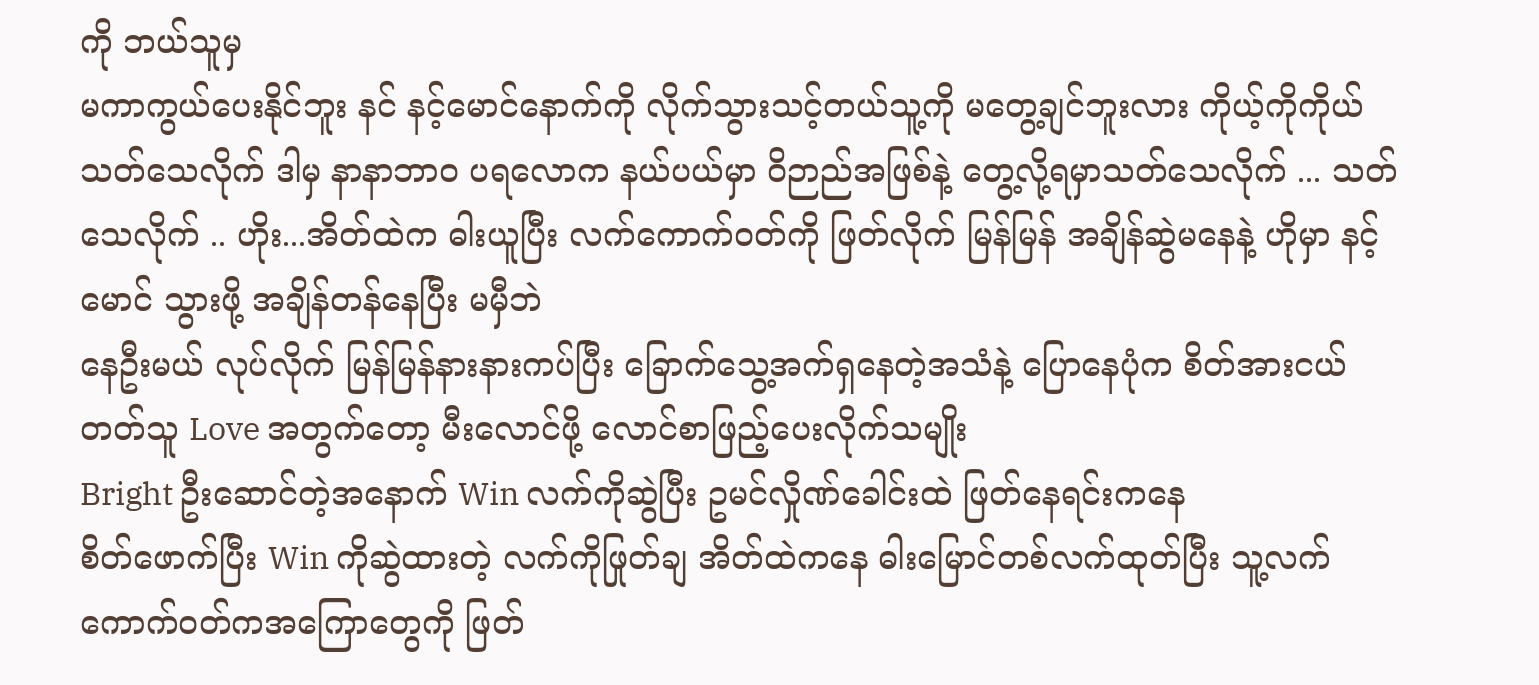ကို ဘယ်သူမှ
မကာကွယ်ပေးနိုင်ဘူး နင် နင့်မောင်နောက်ကို လိုက်သွားသင့်တယ်သူ့ကို မတွေ့ချင်ဘူးလား ကိုယ့်ကိုကိုယ်
သတ်သေလိုက် ဒါမှ နာနာဘာဝ ပရလောက နယ်ပယ်မှာ ဝိဉာည်အဖြစ်နဲ့ တွေ့လို့ရမှာသတ်သေလိုက် ... သတ်သေလိုက် .. ဟိုး...အိတ်ထဲက ဓါးယူပြီး လက်ကောက်ဝတ်ကို ဖြတ်လိုက် မြန်မြန် အချိန်ဆွဲမနေနဲ့ ဟိုမှာ နင့်မောင် သွားဖို့ အချိန်တန်နေပြီး မမှီဘဲ
နေဦးမယ် လုပ်လိုက် မြန်မြန်နားနားကပ်ပြီး ခြောက်သွေ့အက်ရှနေတဲ့အသံနဲ့ ပြောနေပုံက စိတ်အားငယ်တတ်သူ Love အတွက်တော့ မီးလောင်ဖို့ လောင်စာဖြည့်ပေးလိုက်သမျိုး
Bright ဦးဆောင်တဲ့အနောက် Win လက်ကိုဆွဲပြီး ဥမင်လှိုဏ်ခေါင်းထဲ ဖြတ်နေရင်းကနေ
စိတ်ဖောက်ပြီး Win ကိုဆွဲထားတဲ့ လက်ကိုဖြုတ်ချ အိတ်ထဲကနေ ဓါးမြောင်တစ်လက်ထုတ်ပြီး သူ့လက်ကောက်ဝတ်ကအကြောတွေကို ဖြတ်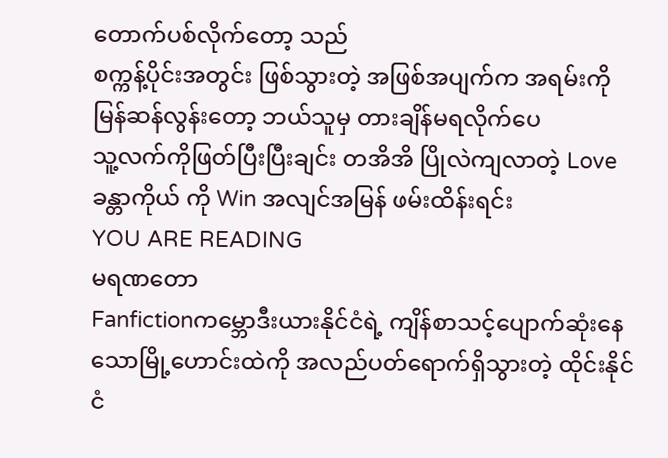တောက်ပစ်လိုက်တော့ သည်
စက္ကန့်ပိုင်းအတွင်း ဖြစ်သွားတဲ့ အဖြစ်အပျက်က အရမ်းကို မြန်ဆန်လွန်းတော့ ဘယ်သူမှ တားချိန်မရလိုက်ပေ
သူ့လက်ကိုဖြတ်ပြီးပြီးချင်း တအိအိ ပြိုလဲကျလာတဲ့ Love ခန္တာကိုယ် ကို Win အလျင်အမြန် ဖမ်းထိန်းရင်း
YOU ARE READING
မရဏတော
Fanfictionကမ္ဘောဒီးယားနိုင်ငံရဲ့ ကျိန်စာသင့်ပျောက်ဆုံးနေသောမြို့ဟောင်းထဲကို အလည်ပတ်ရောက်ရှိသွားတဲ့ ထိုင်းနိုင်ငံ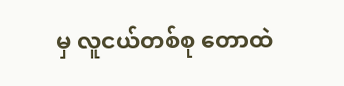မှ လူငယ်တစ်စု တောထဲ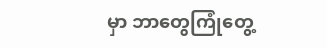မှာ ဘာတွေကြုံတွေ့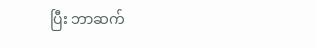ပြီး ဘာဆက်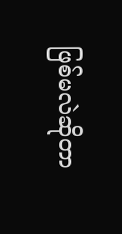ဖြစ်မလဲဆိုတာ